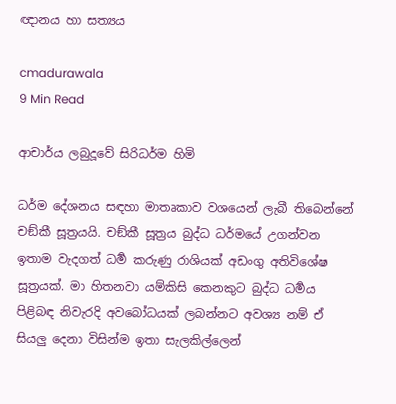ඥානය හා සත්‍යය

cmadurawala
9 Min Read

ආචාර්ය ලබුදූවේ සිරිධර්ම හිමි

ධර්ම දේශනය සඳහා මාතෘකාව වශයෙන් ලැබී තිබෙන්නේ චඞ්කී සූත්‍රයයි. චඞ්කී සූත්‍රය බුද්ධ ධර්මයේ උගන්වන ඉතාම වැදගත් ධර්‍ම කරුණු රාශියක් අඩංගු අතිවිශේෂ සූත්‍රයක්. මා හිතනවා යම්කිසි කෙනකුට බුද්ධ ධර්‍මය පිළිබඳ නිවැරදි අවබෝධයක් ලබන්නට අවශ්‍ය නම් ඒ සියලු දෙනා විසින්ම ඉතා සැලකිල්ලෙන්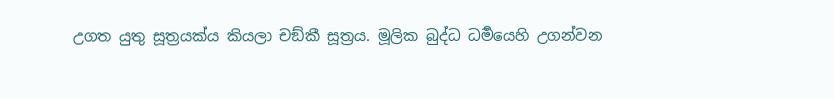උගත යුතු සූත්‍රයක්ය කියලා චඞ්කී සූත්‍රය. මූලික බුද්ධ ධර්‍මයෙහි උගන්වන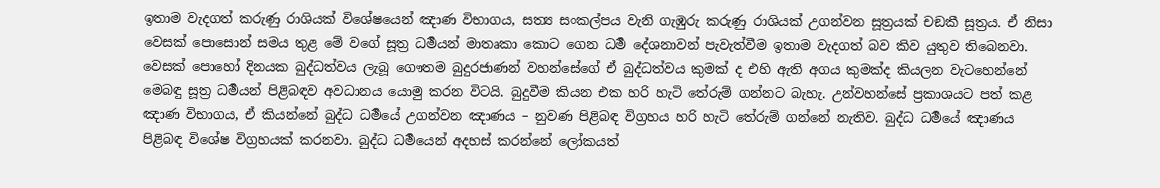ඉතාම වැදගත් කරුණු රාශියක් විශේෂයෙන් ඤාණ විභාගය, සත්‍ය සංකල්පය වැනි ගැඹුරු කරුණු රාශියක් උගන්වන සූත්‍රයක් චඞකී සූත්‍රය. ඒ නිසා වෙසක් පොසොන් සමය තුළ මේ වගේ සූත්‍ර ධර්‍මයන් මාතෘකා කොට ගෙන ධර්‍ම දේශනාවන් පැවැත්වීම ඉතාම වැදගත් බව කිව යුතුව තිබෙනවා. වෙසක් පොහෝ දිනයක බුද්ධත්වය ලැබූ ගෞතම බුදුරජාණන් වහන්සේගේ ඒ බුද්ධත්වය කුමක් ද එහි ඇති අගය කුමක්ද කියලන වැටහෙන්නේ මෙබඳු සූත්‍ර ධර්‍මයන් පිළිබඳව අවධානය යොමු කරන විටයි. බුදුවීම කියන එක හරි හැටි තේරුම් ගන්නට බැහැ. උන්වහන්සේ ප්‍රකාශයට පත් කළ ඤාණ විභාගය, ඒ කියන්නේ බුද්ධ ධර්‍මයේ උගන්වන ඤාණය – නුවණ පිළිබඳ විග්‍රහය හරි හැටි තේරුම් ගන්නේ නැතිව. බුද්ධ ධර්‍මයේ ඤාණය පිළිබඳ විශේෂ විග්‍රහයක් කරනවා. බුද්ධ ධර්‍මයෙන් අදහස් කරන්නේ ලෝකයත්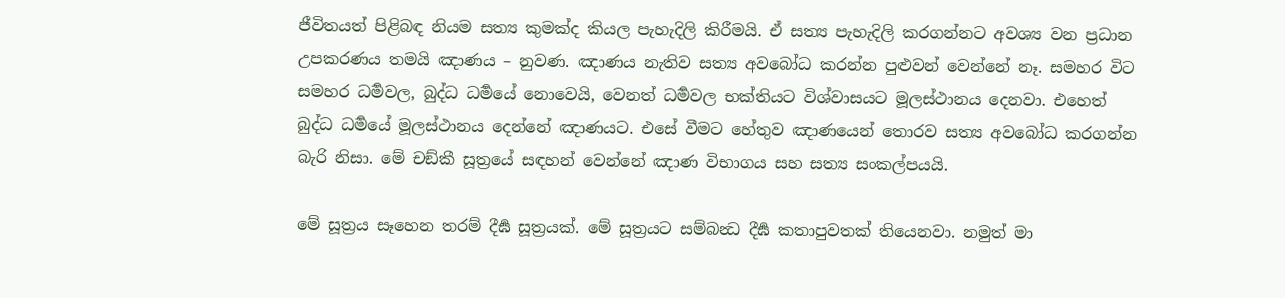ජීවිතයත් පිළිබඳ නියම සත්‍ය කුමක්ද කියල පැහැදිලි කිරීමයි. ඒ සත්‍ය පැහැදිලි කරගන්නට අවශ්‍ය වන ප්‍රධාන උපකරණය තමයි ඤාණය – නුවණ. ඤාණය නැතිව සත්‍ය අවබෝධ කරන්න පුළුවන් වෙන්නේ නෑ. සමහර විට සමහර ධර්‍මවල, බුද්ධ ධර්‍මයේ නොවෙයි, වෙනත් ධර්‍මවල භක්තියට විශ්වාසයට මූලස්ථානය දෙනවා. එහෙත් බුද්ධ ධර්‍මයේ මූලස්ථානය දෙන්නේ ඤාණයට. එසේ වීමට හේතුව ඤාණයෙන් තොරව සත්‍ය අවබෝධ කරගන්න බැරි නිසා. මේ චඞ්කී සූත්‍රයේ සඳහන් වෙන්නේ ඤාණ විභාගය සහ සත්‍ය සංකල්පයයි.

මේ සූත්‍රය සෑහෙන තරම් දීර්‍ඝ සූත්‍රයක්. මේ සූත්‍රයට සම්බන්‍ධ දීර්‍ඝ කතාපුවතක් තියෙනවා. නමුත් මා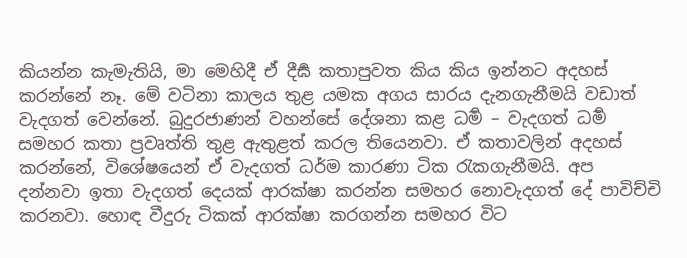කියන්න කැමැතියි, මා මෙහිදී ඒ දීර්‍ඝ කතාපුවත කිය කිය ඉන්නට අදහස් කරන්නේ නෑ. මේ වටිනා කාලය තුළ යමක අගය සාරය දැනගැනීමයි වඩාත් වැදගත් වෙන්නේ. බුදුරජාණන් වහන්සේ දේශනා කළ ධර්‍ම – වැදගත් ධර්‍ම සමහර කතා ප්‍රවෘත්ති තුළ ඇතුළත් කරල තියෙනවා. ඒ කතාවලින් අදහස් කරන්නේ, විශේෂයෙන් ඒ වැදගත් ධර්ම කාරණා ටික රැකගැනීමයි. අප දන්නවා ඉතා වැදගත් දෙයක් ආරක්ෂා කරන්න සමහර නොවැදගත් දේ පාවිච්චි කරනවා. හොඳ වීදුරු ටිකක් ආරක්ෂා කරගන්න සමහර විට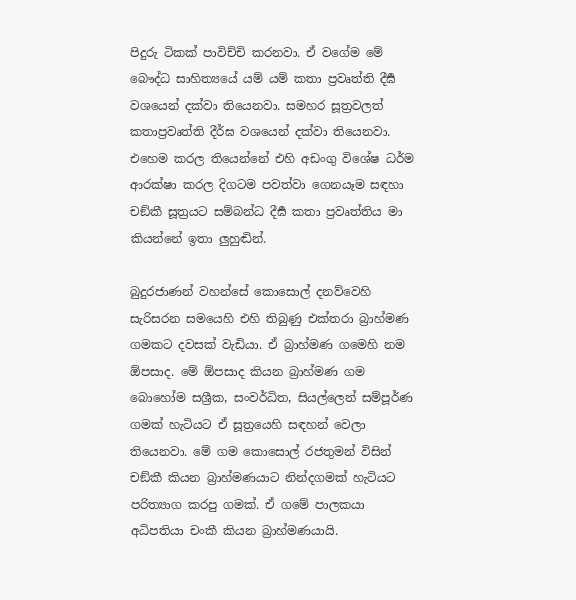පිදුරු ටිකක් පාවිච්චි කරනවා. ඒ වගේම මේ බෞද්ධ සාහිත්‍යයේ යම් යම් කතා ප්‍රවෘත්ති දීර්‍ඝ වශයෙන් දක්වා තියෙනවා. සමහර සූත්‍රවලත් කතාප්‍රවෘත්ති දීර්ඝ වශයෙන් දක්වා තියෙනවා. එහෙම කරල තියෙන්නේ එහි අඩංගු විශේෂ ධර්ම ආරක්ෂා කරල දිගටම පවත්වා ගෙනයෑම සඳහා චඞ්කී සූත්‍රයට සම්බන්ධ දීර්‍ඝ කතා ප්‍රවෘත්තිය මා කියන්නේ ඉතා ලුහුඬින්.

බුදුරජාණන් වහන්සේ කොසොල් දනව්වෙහි සැරිසරන සමයෙහි එහි තිබුණු එක්තරා බ්‍රාහ්මණ ගමකට දවසක් වැඩියා. ඒ බ්‍රාහ්මණ ගමෙහි නම ඕපසාද. මේ ඕපසාද කියන බ්‍රාහ්මණ ගම බොහෝම සශ්‍රීක, සංවර්ධිත, සියල්ලෙන් සම්පූර්ණ ගමක් හැටියට ඒ සූත්‍රයෙහි සඳහන් වෙලා තියෙනවා. මේ ගම කොසොල් රජතුමන් විසින් චඞ්කී කියන බ්‍රාහ්මණයාට නින්දගමක් හැටියට පරිත්‍යාග කරපු ගමක්. ඒ ගමේ පාලකයා අධිපතියා චංකී කියන බ්‍රාහ්මණයායි.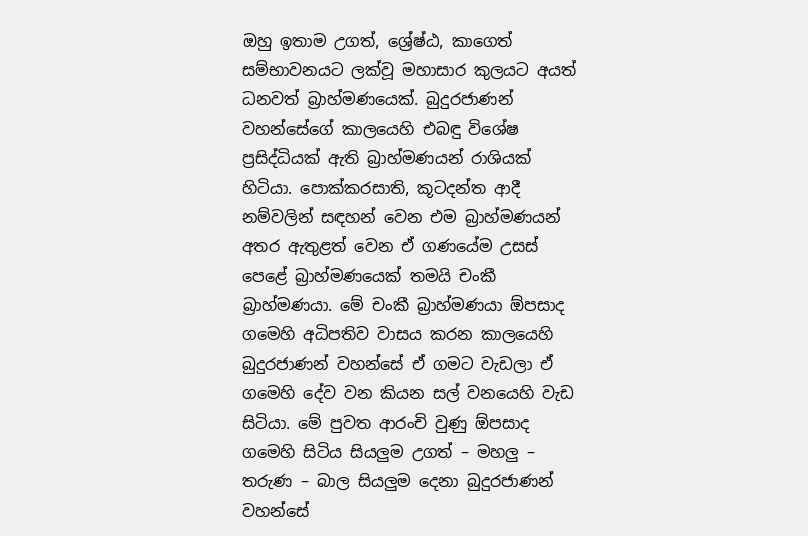ඔහු ඉතාම උගත්, ශ්‍රේෂ්ඨ, කාගෙත් සම්භාවනයට ලක්වූ මහාසාර කුලයට අයත් ධනවත් බ්‍රාහ්මණයෙක්. බුදුරජාණන් වහන්සේගේ කාලයෙහි එබඳු විශේෂ ප්‍රසිද්ධියක් ඇති බ්‍රාහ්මණයන් රාශියක් හිටියා. පොක්කරසාති, කූටදන්ත ආදී නම්වලින් සඳහන් වෙන එම බ්‍රාහ්මණයන් අතර ඇතුළත් වෙන ඒ ගණයේම උසස් පෙළේ බ්‍රාහ්මණයෙක් තමයි චංකී බ්‍රාහ්මණයා. මේ චංකී බ්‍රාහ්මණයා ඕපසාද ගමෙහි අධිපතිව වාසය කරන කාලයෙහි බුදුරජාණන් වහන්සේ ඒ ගමට වැඩලා ඒ ගමෙහි දේව වන කියන සල් වනයෙහි වැඩ සිටියා. මේ පුවත ආරංචි වුණු ඕපසාද ගමෙහි සිටිය සියලුම උගත් – මහලු – තරුණ – බාල සියලුම දෙනා බුදුරජාණන් වහන්සේ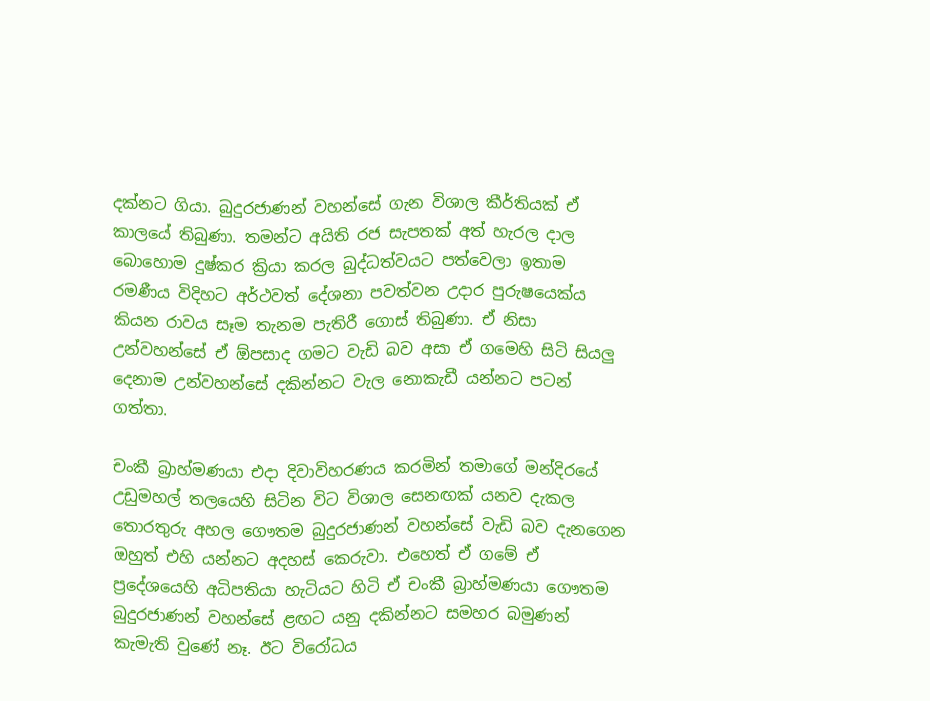දක්නට ගියා. බුදුරජාණන් වහන්සේ ගැන විශාල කීර්තියක් ඒ කාලයේ තිබුණා. තමන්ට අයිති රජ සැපතක් අත් හැරල දාල බොහොම දුෂ්කර ක්‍රියා කරල බුද්ධත්වයට පත්වෙලා ඉතාම රමණීය විදිහට අර්ථවත් දේශනා පවත්වන උදාර පුරුෂයෙක්ය කියන රාවය සෑම තැනම පැතිරී ගොස් තිබුණා. ඒ නිසා උන්වහන්සේ ඒ ඕපසාද ගමට වැඩි බව අසා ඒ ගමෙහි සිටි සියලු දෙනාම උන්වහන්සේ දකින්නට වැල නොකැඩී යන්නට පටන් ගත්තා.

චංකී බ්‍රාහ්මණයා එදා දිවාවිහරණය කරමින් තමාගේ මන්දිරයේ උඩුමහල් තලයෙහි සිටින විට විශාල සෙනඟක් යනව දැකල තොරතුරු අහල ගෞතම බුදුරජාණන් වහන්සේ වැඩි බව දැනගෙන ඔහුත් එහි යන්නට අදහස් කෙරුවා. එහෙත් ඒ ගමේ ඒ ප්‍රදේශයෙහි අධිපතියා හැටියට හිටි ඒ චංකී බ්‍රාහ්මණයා ගෞතම බුදුරජාණන් වහන්සේ ළඟට යනු දකින්නට සමහර බමුණන් කැමැති වුණේ නෑ. ඊට විරෝධය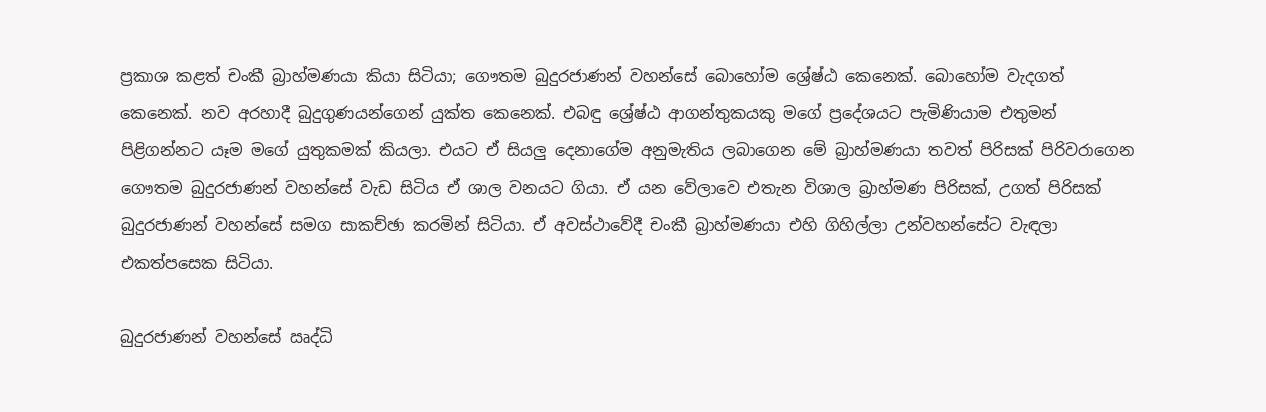ප්‍රකාශ කළත් චංකී බ්‍රාහ්මණයා කියා සිටියා; ගෞතම බුදුරජාණන් වහන්සේ බොහෝම ශ්‍රේෂ්ඨ කෙනෙක්. බොහෝම වැදගත් කෙනෙක්. නව අරහාදී බුදුගුණයන්ගෙන් යුක්ත කෙනෙක්. එබඳු ශ්‍රේෂ්ඨ ආගන්තුකයකු මගේ ප්‍රදේශයට පැමිණියාම එතුමන් පිළිගන්නට යෑම මගේ යුතුකමක් කියලා. එයට ඒ සියලු දෙනාගේම අනුමැතිය ලබාගෙන මේ බ්‍රාහ්මණයා තවත් පිරිසක් පිරිවරාගෙන ගෞතම බුදුරජාණන් වහන්සේ වැඩ සිටිය ඒ ශාල වනයට ගියා. ඒ යන වේලාවෙ එතැන විශාල බ්‍රාහ්මණ පිරිසක්, උගත් පිරිසක් බුදුරජාණන් වහන්සේ සමග සාකච්ඡා කරමින් සිටියා. ඒ අවස්ථාවේදී චංකී බ්‍රාහ්මණයා එහි ගිහිල්ලා උන්වහන්සේට වැඳලා එකත්පසෙක සිටියා.

බුදුරජාණන් වහන්සේ ඍද්ධි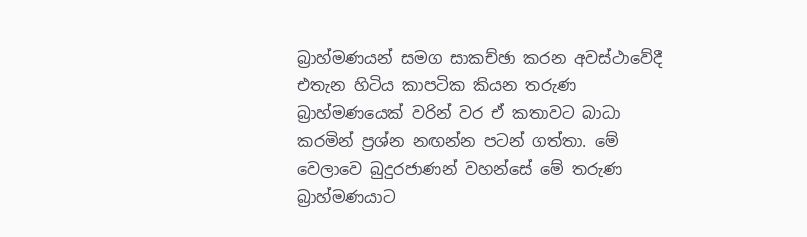බ්‍රාහ්මණයන් සමග සාකච්ඡා කරන අවස්ථාවේදී එතැන හිටිය කාපටික කියන තරුණ බ්‍රාහ්මණයෙක් වරින් වර ඒ කතාවට බාධා කරමින් ප්‍රශ්න නඟන්න පටන් ගත්තා. මේ වෙලාවෙ බුදුරජාණන් වහන්සේ මේ තරුණ බ්‍රාහ්මණයාට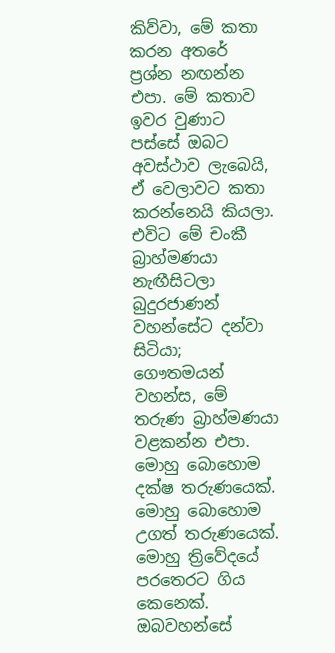කිව්වා, මේ කතා කරන අතරේ ප්‍රශ්න නඟන්න එපා. මේ කතාව ඉවර වුණාට පස්සේ ඔබට අවස්ථාව ලැබෙයි, ඒ වෙලාවට කතා කරන්නෙයි කියලා. එවිට මේ චංකී බ්‍රාහ්මණයා නැඟීසිටලා බුදුරජාණන් වහන්සේට දන්වා සිටියා; ගෞතමයන් වහන්ස, මේ තරුණ බ්‍රාහ්මණයා වළකන්න එපා. මොහු බොහොම දක්ෂ තරුණයෙක්. මොහු බොහොම උගත් තරුණයෙක්. මොහු ත්‍රිවේදයේ පරතෙරට ගිය කෙනෙක්. ඔබවහන්සේ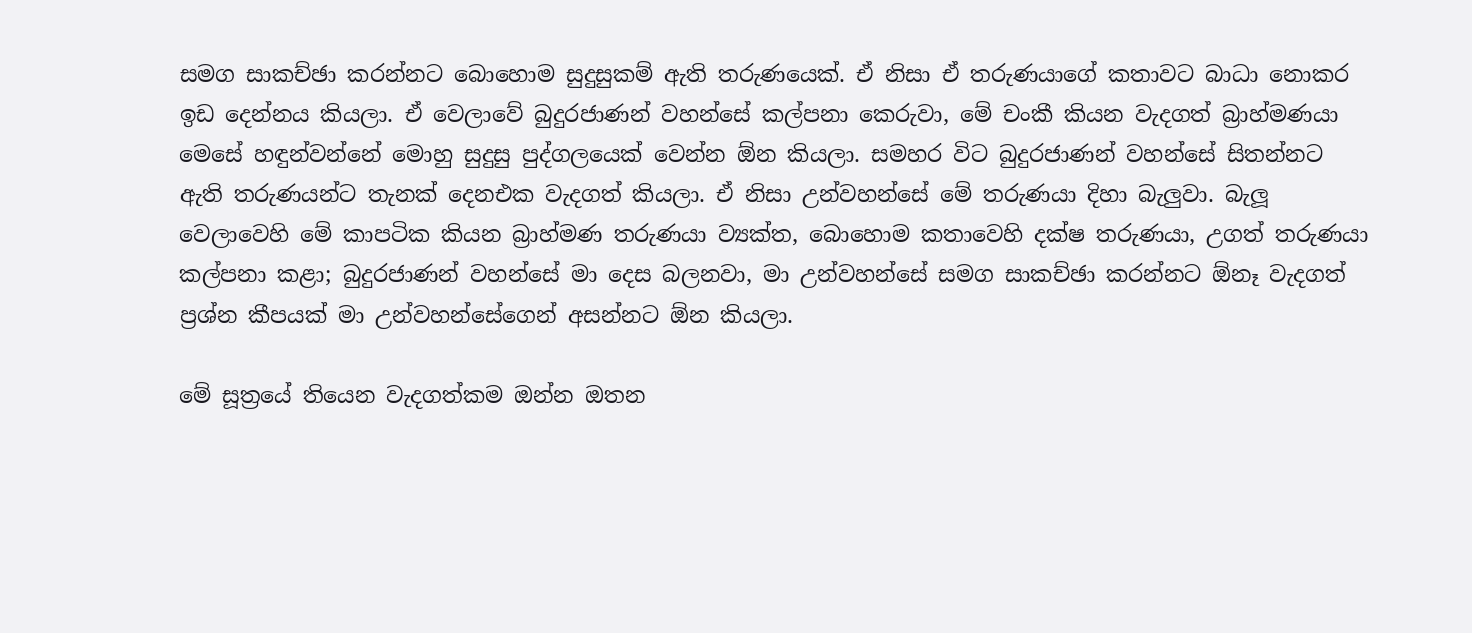සමග සාකච්ඡා කරන්නට බොහොම සුදුසුකම් ඇති තරුණයෙක්. ඒ නිසා ඒ තරුණයාගේ කතාවට බාධා නොකර ඉඩ දෙන්නය කියලා. ඒ වෙලාවේ බුදුරජාණන් වහන්සේ කල්පනා කෙරුවා, මේ චංකී කියන වැදගත් බ්‍රාහ්මණයා මෙසේ හඳුන්වන්නේ මොහු සුදුසු පුද්ගලයෙක් වෙන්න ඕන කියලා. සමහර විට බුදුරජාණන් වහන්සේ සිතන්නට ඇති තරුණයන්ට තැනක් දෙනඑක වැදගත් කියලා. ඒ නිසා උන්වහන්සේ මේ තරුණයා දිහා බැලුවා. බැලූ වෙලාවෙහි මේ කාපටික කියන බ්‍රාහ්මණ තරුණයා ව්‍යක්ත, බොහොම කතාවෙහි දක්ෂ තරුණයා, උගත් තරුණයා කල්පනා කළා; බුදුරජාණන් වහන්සේ මා දෙස බලනවා, මා උන්වහන්සේ සමග සාකච්ඡා කරන්නට ඕනෑ වැදගත් ප්‍රශ්න කීපයක් මා උන්වහන්සේගෙන් අසන්නට ඕන කියලා.

මේ සූත්‍රයේ තියෙන වැදගත්කම ඔන්න ඔතන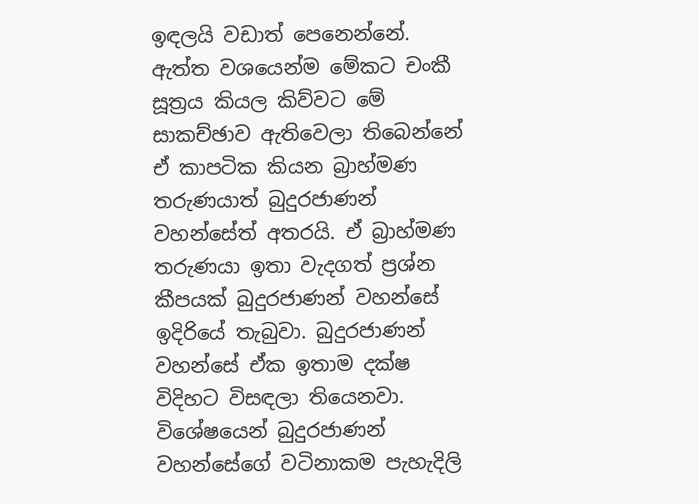ඉඳලයි වඩාත් පෙනෙන්නේ. ඇත්ත වශයෙන්ම මේකට චංකී සූත්‍රය කියල කිව්වට මේ සාකච්ඡාව ඇතිවෙලා තිබෙන්නේ ඒ කාපටික කියන බ්‍රාහ්මණ තරුණයාත් බුදුරජාණන් වහන්සේත් අතරයි. ඒ බ්‍රාහ්මණ තරුණයා ඉතා වැදගත් ප්‍රශ්න කීපයක් බුදුරජාණන් වහන්සේ ඉදිරියේ තැබුවා. බුදුරජාණන් වහන්සේ ඒක ඉතාම දක්ෂ විදිහට විසඳලා තියෙනවා. විශේෂයෙන් බුදුරජාණන් වහන්සේගේ වටිනාකම පැහැදිලි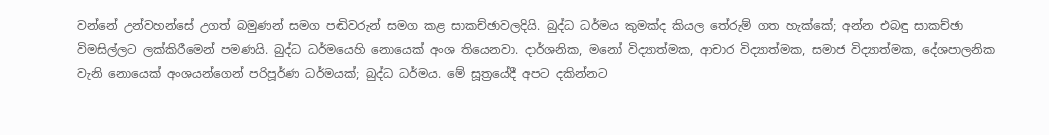වන්නේ උන්වහන්සේ උගත් බමුණන් සමග පඬිවරුන් සමග කළ සාකච්ඡාවලදියි. බුද්ධ ධර්මය කුමක්ද කියල තේරුම් ගත හැක්කේ; අන්න එබඳු සාකච්ඡා විමසිල්ලට ලක්කිරීමෙන් පමණයි. බුද්ධ ධර්මයෙහි නොයෙක් අංශ තියෙනවා. දාර්ශනික, මනෝ විද්‍යාත්මක, ආචාර විද්‍යාත්මක, සමාජ විද්‍යාත්මක, දේශපාලනික වැනි නොයෙක් අංශයන්ගෙන් පරිපූර්ණ ධර්මයක්; බුද්ධ ධර්මය. මේ සූත්‍රයේදී අපට දකින්නට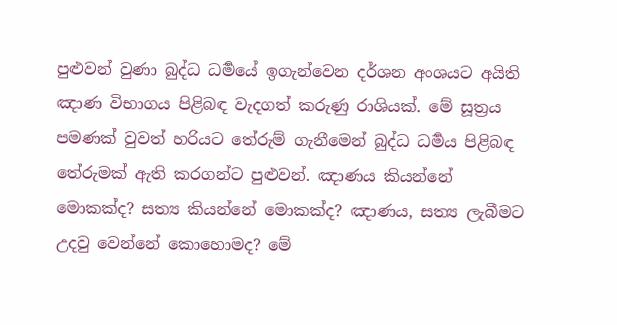පුළුවන් වුණා බුද්ධ ධර්‍මයේ ඉගැන්වෙන දර්ශන අංශයට අයිති ඤාණ විභාගය පිළිබඳ වැදගත් කරුණු රාශියක්. මේ සූත්‍රය පමණක් වුවත් හරියට තේරුම් ගැනීමෙන් බුද්ධ ධර්‍මය පිළිබඳ තේරුමක් ඇති කරගන්ට පුළුවන්. ඤාණය කියන්නේ මොකක්ද? සත්‍ය කියන්නේ මොකක්ද? ඤාණය, සත්‍ය ලැබීමට උදවු වෙන්නේ කොහොමද? මේ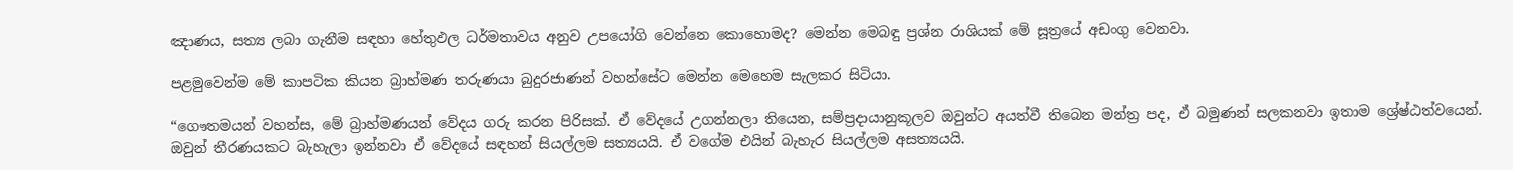ඤාණය, සත්‍ය ලබා ගැනීම සඳහා හේතුඵල ධර්මතාවය අනුව උපයෝගි වෙන්නෙ කොහොමද? මෙන්න මෙබඳු ප්‍රශ්න රාශියක් මේ සූත්‍රයේ අඩංගු වෙනවා.

පළමුවෙන්ම මේ කාපටික කියන බ්‍රාහ්මණ තරුණයා බුදුරජාණන් වහන්සේට මෙන්න මෙහෙම සැලකර සිටියා.

“ගෞතමයන් වහන්ස, මේ බ්‍රාහ්මණයන් වේදය ගරු කරන පිරිසක්. ඒ වේදයේ උගන්නලා තියෙන, සම්ප්‍රදායානුකූලව ඔවුන්ට අයත්වී තිබෙන මන්ත්‍ර පද, ඒ බමුණන් සලකනවා ඉතාම ශ්‍රේෂ්ඨත්වයෙන්. ඔවුන් තීරණයකට බැහැලා ඉන්නවා ඒ වේදයේ සඳහන් සියල්ලම සත්‍යයයි. ඒ වගේම එයින් බැහැර සියල්ලම අසත්‍යයයි.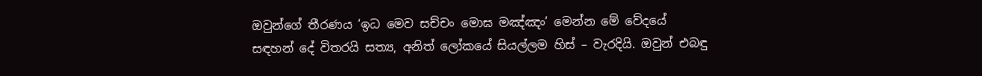ඔවුන්ගේ තීරණය ‘ඉධ මෙව සච්චං මොඝ මඤ්ඤං’ මෙන්න මේ වේදයේ සඳහන් දේ විතරයි සත්‍ය, අනිත් ලෝකයේ සියල්ලම හිස් – වැරදියි. ඔවුන් එබඳු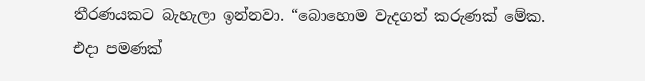තීරණයකට බැහැලා ඉන්නවා. “බොහොම වැදගත් කරුණක් මේක. එදා පමණක්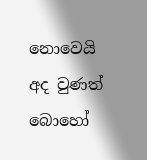නොවෙයි අද වුණත් බොහෝ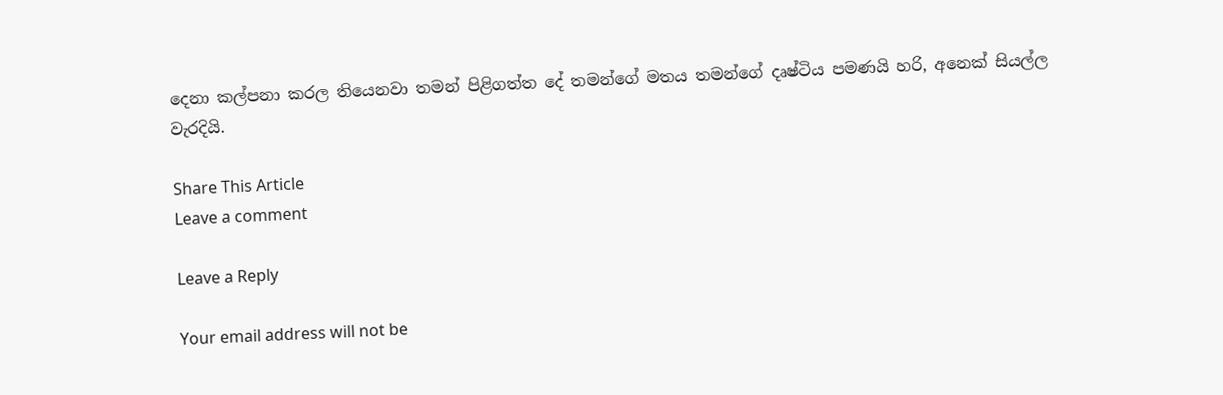දෙනා කල්පනා කරල තියෙනවා තමන් පිළිගත්ත දේ තමන්ගේ මතය තමන්ගේ දෘෂ්ටිය පමණයි හරි, අනෙක් සියල්ල වැරදියි.

Share This Article
Leave a comment

Leave a Reply

Your email address will not be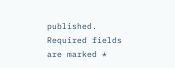published. Required fields are marked *